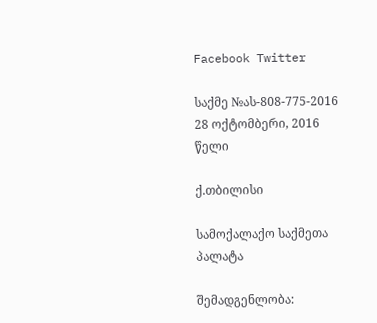Facebook Twitter

საქმე №ას-808-775-2016 28 ოქტომბერი, 2016 წელი

ქ.თბილისი

სამოქალაქო საქმეთა პალატა

შემადგენლობა: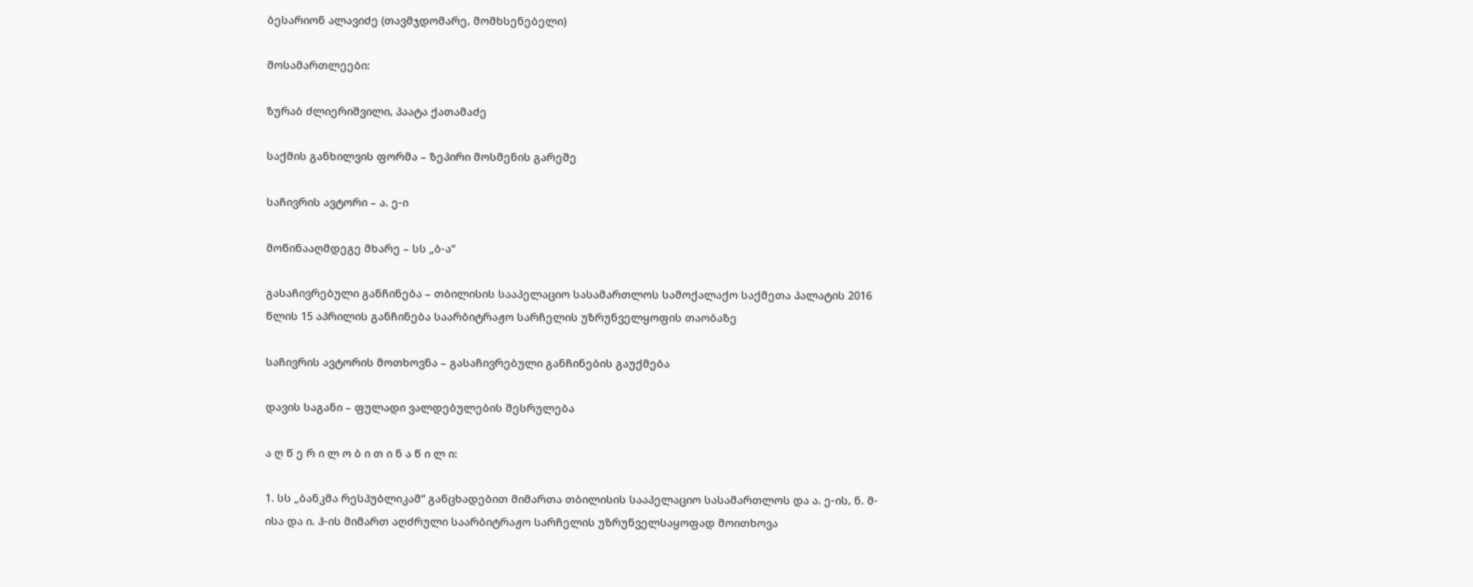ბესარიონ ალავიძე (თავმჯდომარე, მომხსენებელი)

მოსამართლეები:

ზურაბ ძლიერიშვილი, პაატა ქათამაძე

საქმის განხილვის ფორმა – ზეპირი მოსმენის გარეშე

საჩივრის ავტორი – ა. ე-ი

მოწინააღმდეგე მხარე – სს „ბ-ა“

გასაჩივრებული განჩინება – თბილისის სააპელაციო სასამართლოს სამოქალაქო საქმეთა პალატის 2016 წლის 15 აპრილის განჩინება საარბიტრაჟო სარჩელის უზრუნველყოფის თაობაზე

საჩივრის ავტორის მოთხოვნა – გასაჩივრებული განჩინების გაუქმება

დავის საგანი – ფულადი ვალდებულების შესრულება

ა ღ წ ე რ ი ლ ო ბ ი თ ი ნ ა წ ი ლ ი:

1. სს „ბანკმა რესპუბლიკამ“ განცხადებით მიმართა თბილისის სააპელაციო სასამართლოს და ა. ე-ის, ნ. მ-ისა და ი. ჰ-ის მიმართ აღძრული საარბიტრაჟო სარჩელის უზრუნველსაყოფად მოითხოვა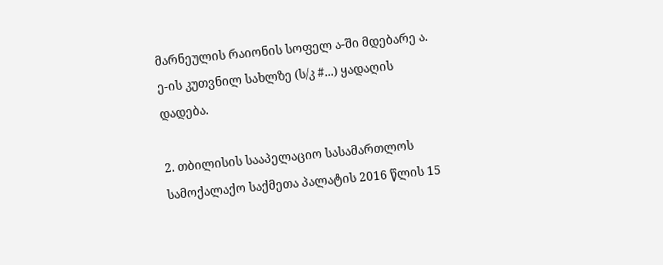მარნეულის რაიონის სოფელ ა-ში მდებარე ა. ე-ის კუთვნილ სახლზე (ს/კ #...) ყადაღის დადება.

2. თბილისის სააპელაციო სასამართლოს სამოქალაქო საქმეთა პალატის 2016 წლის 15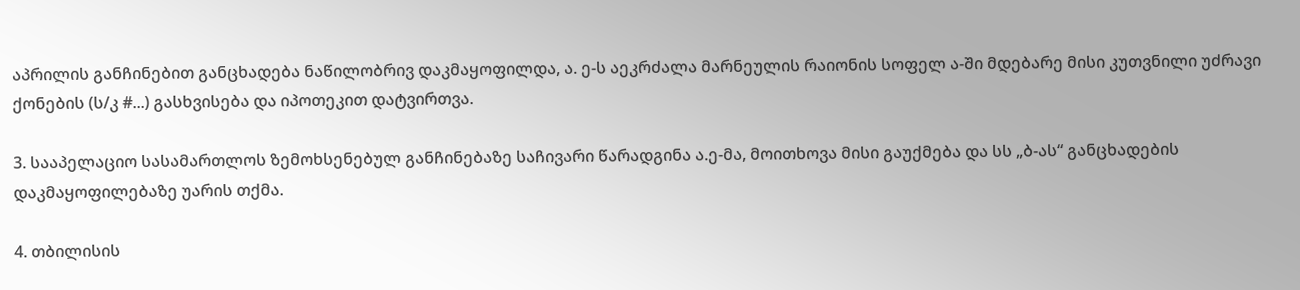აპრილის განჩინებით განცხადება ნაწილობრივ დაკმაყოფილდა, ა. ე-ს აეკრძალა მარნეულის რაიონის სოფელ ა-ში მდებარე მისი კუთვნილი უძრავი ქონების (ს/კ #...) გასხვისება და იპოთეკით დატვირთვა.

3. სააპელაციო სასამართლოს ზემოხსენებულ განჩინებაზე საჩივარი წარადგინა ა.ე-მა, მოითხოვა მისი გაუქმება და სს „ბ-ას“ განცხადების დაკმაყოფილებაზე უარის თქმა.

4. თბილისის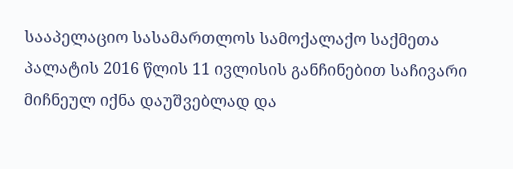სააპელაციო სასამართლოს სამოქალაქო საქმეთა პალატის 2016 წლის 11 ივლისის განჩინებით საჩივარი მიჩნეულ იქნა დაუშვებლად და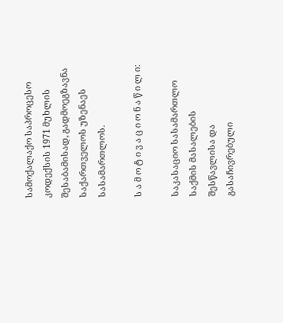სამოქალაქო საპროცესო კოდექსის 1971 მუხლის შესაბამისად, გადმოეგზავნა საქართველოს უზენაეს სასამართლოს.

ს ა მ ო ტ ი ვ ა ც ი ო ნ ა წ ი ლ ი:

საკასაციო სასამართლო საქმის მასალების შესწავლისა და გასაჩივრებული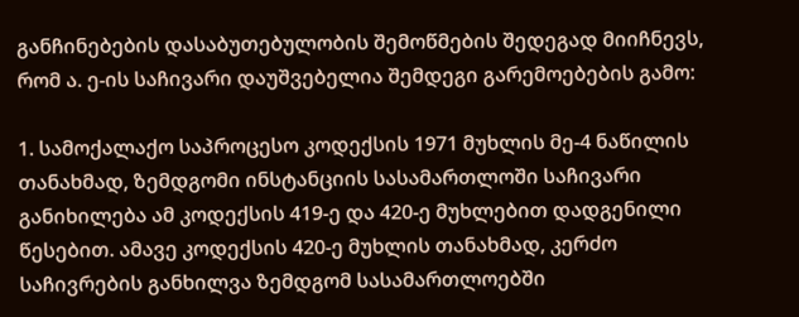განჩინებების დასაბუთებულობის შემოწმების შედეგად მიიჩნევს, რომ ა. ე-ის საჩივარი დაუშვებელია შემდეგი გარემოებების გამო:

1. სამოქალაქო საპროცესო კოდექსის 1971 მუხლის მე-4 ნაწილის თანახმად, ზემდგომი ინსტანციის სასამართლოში საჩივარი განიხილება ამ კოდექსის 419-ე და 420-ე მუხლებით დადგენილი წესებით. ამავე კოდექსის 420-ე მუხლის თანახმად, კერძო საჩივრების განხილვა ზემდგომ სასამართლოებში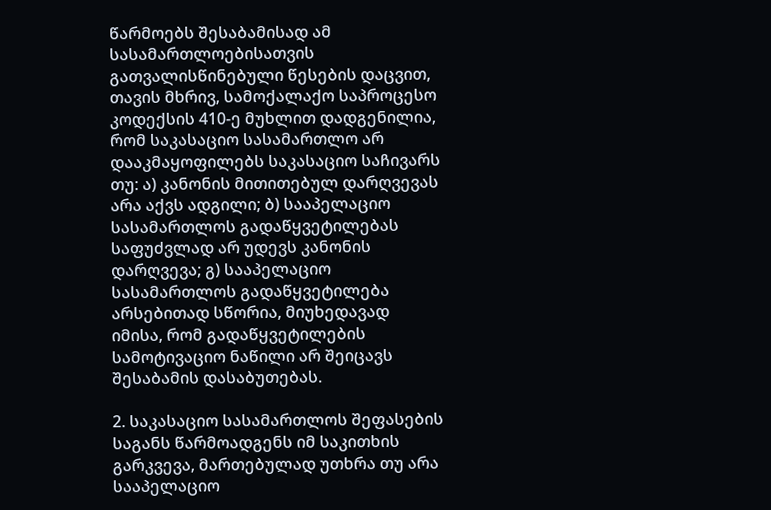წარმოებს შესაბამისად ამ სასამართლოებისათვის გათვალისწინებული წესების დაცვით, თავის მხრივ, სამოქალაქო საპროცესო კოდექსის 410-ე მუხლით დადგენილია, რომ საკასაციო სასამართლო არ დააკმაყოფილებს საკასაციო საჩივარს თუ: ა) კანონის მითითებულ დარღვევას არა აქვს ადგილი; ბ) სააპელაციო სასამართლოს გადაწყვეტილებას საფუძვლად არ უდევს კანონის დარღვევა; გ) სააპელაციო სასამართლოს გადაწყვეტილება არსებითად სწორია, მიუხედავად იმისა, რომ გადაწყვეტილების სამოტივაციო ნაწილი არ შეიცავს შესაბამის დასაბუთებას.

2. საკასაციო სასამართლოს შეფასების საგანს წარმოადგენს იმ საკითხის გარკვევა, მართებულად უთხრა თუ არა სააპელაციო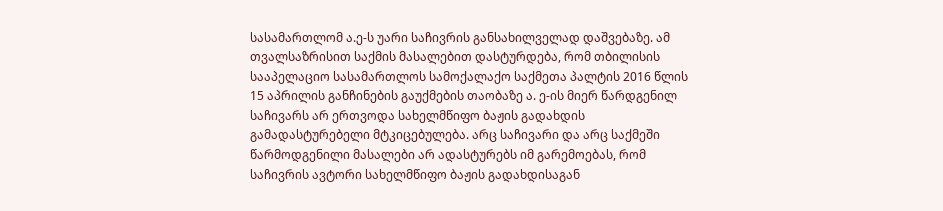სასამართლომ ა.ე-ს უარი საჩივრის განსახილველად დაშვებაზე. ამ თვალსაზრისით საქმის მასალებით დასტურდება, რომ თბილისის სააპელაციო სასამართლოს სამოქალაქო საქმეთა პალტის 2016 წლის 15 აპრილის განჩინების გაუქმების თაობაზე ა. ე-ის მიერ წარდგენილ საჩივარს არ ერთვოდა სახელმწიფო ბაჟის გადახდის გამადასტურებელი მტკიცებულება. არც საჩივარი და არც საქმეში წარმოდგენილი მასალები არ ადასტურებს იმ გარემოებას, რომ საჩივრის ავტორი სახელმწიფო ბაჟის გადახდისაგან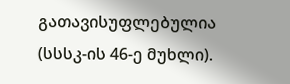გათავისუფლებულია (სსსკ-ის 46-ე მუხლი).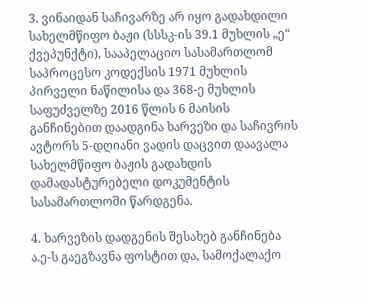3. ვინაიდან საჩივარზე არ იყო გადახდილი სახელმწიფო ბაჟი (სსსკ-ის 39.1 მუხლის „ე“ ქვეპუნქტი), სააპელაციო სასამართლომ საპროცესო კოდექსის 1971 მუხლის პირველი ნაწილისა და 368-ე მუხლის საფუძველზე 2016 წლის 6 მაისის განჩინებით დაადგინა ხარვეზი და საჩივრის ავტორს 5-დღიანი ვადის დაცვით დაავალა სახელმწიფო ბაჟის გადახდის დამადასტურებელი დოკუმენტის სასამართლოში წარდგენა.

4. ხარვეზის დადგენის შესახებ განჩინება ა.ე-ს გაეგზავნა ფოსტით და, სამოქალაქო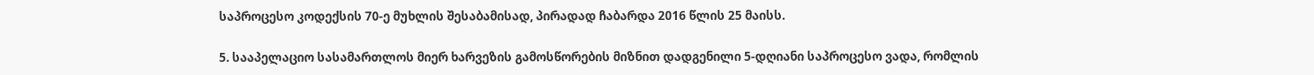საპროცესო კოდექსის 70-ე მუხლის შესაბამისად, პირადად ჩაბარდა 2016 წლის 25 მაისს.

5. სააპელაციო სასამართლოს მიერ ხარვეზის გამოსწორების მიზნით დადგენილი 5-დღიანი საპროცესო ვადა, რომლის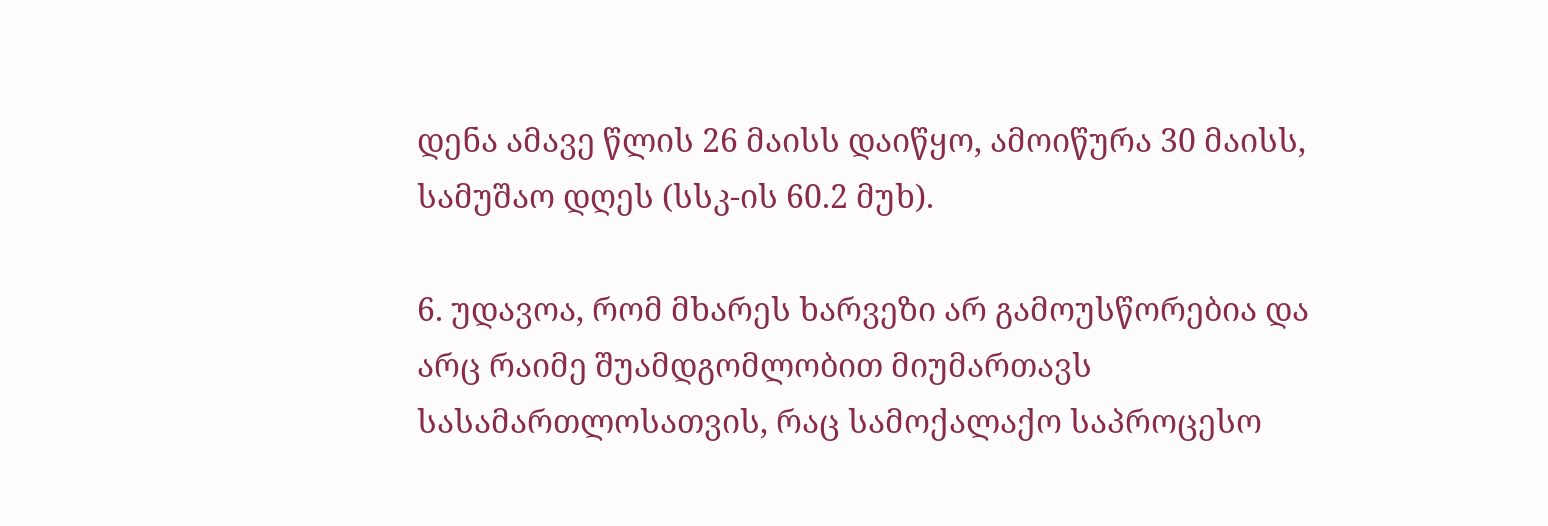დენა ამავე წლის 26 მაისს დაიწყო, ამოიწურა 30 მაისს, სამუშაო დღეს (სსკ-ის 60.2 მუხ).

6. უდავოა, რომ მხარეს ხარვეზი არ გამოუსწორებია და არც რაიმე შუამდგომლობით მიუმართავს სასამართლოსათვის, რაც სამოქალაქო საპროცესო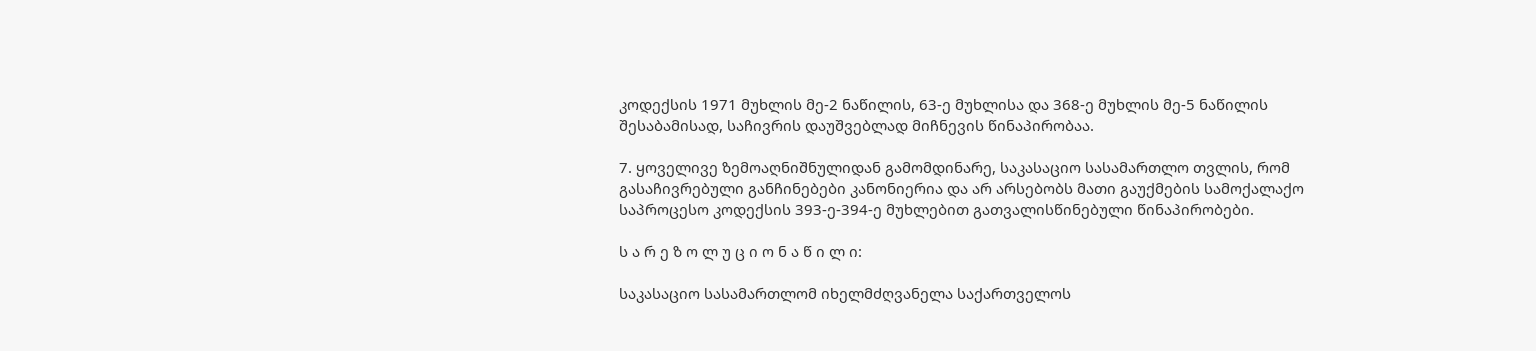კოდექსის 1971 მუხლის მე-2 ნაწილის, 63-ე მუხლისა და 368-ე მუხლის მე-5 ნაწილის შესაბამისად, საჩივრის დაუშვებლად მიჩნევის წინაპირობაა.

7. ყოველივე ზემოაღნიშნულიდან გამომდინარე, საკასაციო სასამართლო თვლის, რომ გასაჩივრებული განჩინებები კანონიერია და არ არსებობს მათი გაუქმების სამოქალაქო საპროცესო კოდექსის 393-ე-394-ე მუხლებით გათვალისწინებული წინაპირობები.

ს ა რ ე ზ ო ლ უ ც ი ო ნ ა წ ი ლ ი:

საკასაციო სასამართლომ იხელმძღვანელა საქართველოს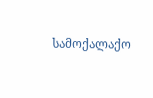სამოქალაქო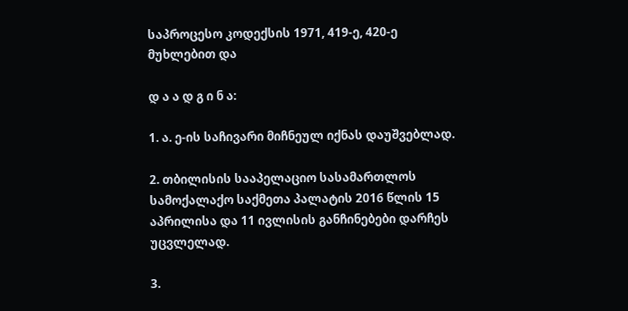საპროცესო კოდექსის 1971, 419-ე, 420-ე მუხლებით და

დ ა ა დ გ ი ნ ა:

1. ა. ე-ის საჩივარი მიჩნეულ იქნას დაუშვებლად.

2. თბილისის სააპელაციო სასამართლოს სამოქალაქო საქმეთა პალატის 2016 წლის 15 აპრილისა და 11 ივლისის განჩინებები დარჩეს უცვლელად.

3.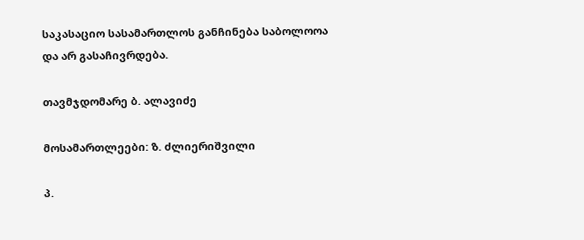საკასაციო სასამართლოს განჩინება საბოლოოა და არ გასაჩივრდება.

თავმჯდომარე ბ. ალავიძე

მოსამართლეები: ზ. ძლიერიშვილი

პ.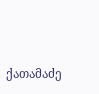ქათამაძე